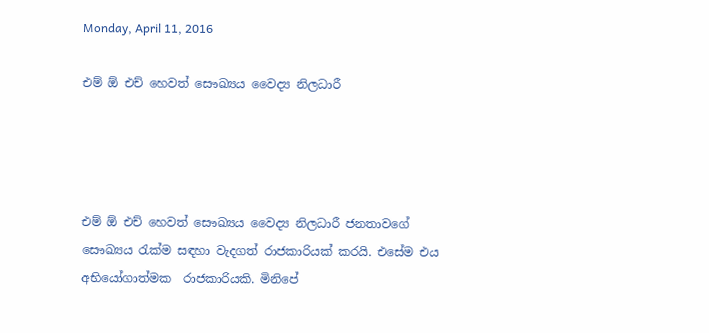Monday, April 11, 2016

එම් ඕ එච් හෙවත් සෞඛ්‍යය වෛද්‍ය නිලධාරී




එම් ඕ එච් හෙවත් සෞඛ්‍යය වෛද්‍ය නිලධාරී ජනතාවගේ සෞඛ්‍යය රැක්ම සඳහා වැදගත් රාජකාරියක් කරයි. එසේම එය  අභියෝගාත්මක  රාජකාරියකි. මිනිපේ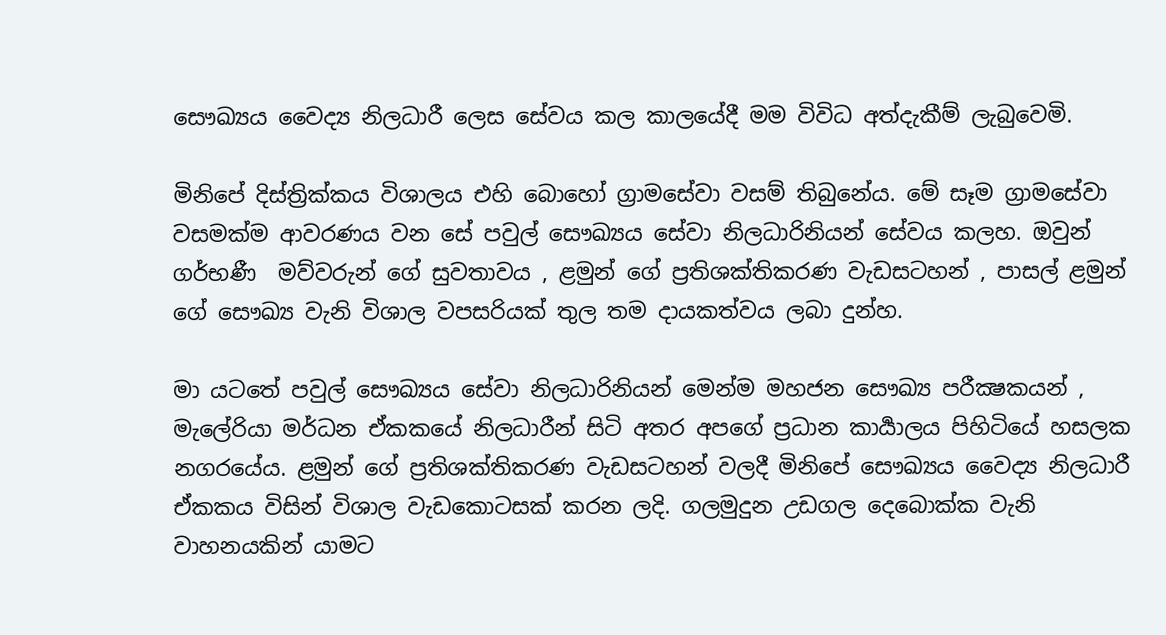සෞඛ්‍යය වෛද්‍ය නිලධාරී ලෙස සේවය කල කාලයේදී මම විවිධ අත්දැකීම් ලැබුවෙමි.

මිනිපේ දිස්ත්‍රික්කය විශාලය එහි බොහෝ ග්‍රාමසේවා වසම් තිබුනේය. මේ සෑම ග්‍රාමසේවා වසමක්ම ආවරණය වන සේ පවුල් සෞඛ්‍යය සේවා නිලධාරිනියන් සේවය කලහ. ඔවුන් ගර්භණී  මව්වරුන් ගේ සුවතාවය , ළමුන් ගේ ප්‍රතිශක්තිකරණ වැඩසටහන් , පාසල් ළමුන් ගේ සෞඛ්‍ය වැනි විශාල වපසරියක් තුල තම දායකත්වය ලබා දුන්හ.

මා යටතේ පවුල් සෞඛ්‍යය සේවා නිලධාරිනියන් මෙන්ම මහජන සෞඛ්‍ය පරීක්‍ෂකයන් , මැලේරියා මර්ධන ඒකකයේ නිලධාරීන් සිටි අතර අපගේ ප්‍රධාන කාර්‍යාලය පිහිටියේ හසලක නගරයේය. ළමුන් ගේ ප්‍රතිශක්තිකරණ වැඩසටහන් වලදී මිනිපේ සෞඛ්‍යය වෛද්‍ය නිලධාරී ඒකකය විසින් විශාල වැඩකොටසක් කරන ලදි. ගලමුදුන උඩගල දෙබොක්ක වැනි වාහනයකින් යාමට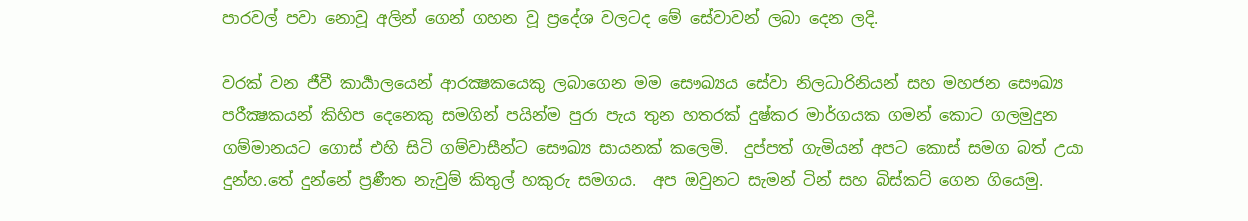පාරවල් පවා නොවූ අලින් ගෙන් ගහන වූ ප්‍රදේශ වලටද මේ සේවාවන් ලබා දෙන ලදි.

වරක් වන ජීවී කාර්‍යාලයෙන් ආරක්‍ෂකයෙකු ලබාගෙන මම සෞඛ්‍යය සේවා නිලධාරිනියන් සහ මහජන සෞඛ්‍ය පරීක්‍ෂකයන් කිහිප දෙනෙකු සමගින් පයින්ම පුරා පැය තුන හතරක් දුෂ්කර මාර්ගයක ගමන් කොට ගලමුදුන ගම්මානයට ගොස් එහි සිටි ගම්වාසීන්ට සෞඛ්‍ය සායනක් කලෙමි.  දුප්පත් ගැමියන් අපට කොස් සමග බත් උයා දුන්හ.තේ දුන්නේ ප්‍රණීත නැවුම් කිතුල් හකුරු සමගය.  අප ඔවුනට සැමන් ටින් සහ බිස්කට් ගෙන ගියෙමු.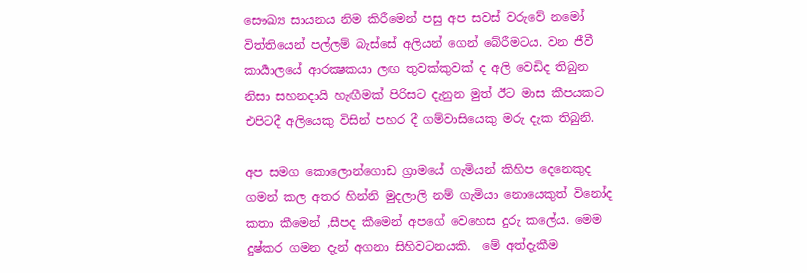සෞඛ්‍ය සායනය නිම කිරීමෙන් පසු අප සවස් වරුවේ නමෝ විත්තියෙන් පල්ලම් බැස්සේ අලියන් ගෙන් බේරීමටය. වන ජීවී කාර්‍යාලයේ ආරක්‍ෂකයා ලඟ තුවක්කුවක් ද අලි වෙඩිද තිබුන නිසා සහනදායි හැඟීමක් පිරිසට දැනුන මුත් ඊට මාස කීපයකට එපිටදී අලියෙකු විසින් පහර දී ගම්වාසියෙකු මරු දැක තිබුනි.

අප සමග කොලොන්ගොඩ ග්‍රාමයේ ගැමියන් කිහිප දෙනෙකුද ගමන් කල අතර හින්නි මුදලාලි නම් ගැමියා නොයෙකුත් විනෝද කතා කීමෙන් ,සීපද කීමෙන් අපගේ වෙහෙස දුරු කලේය. මෙම දුෂ්කර ගමන දැන් අගනා සිහිවටනයකි.  මේ අත්දැකීම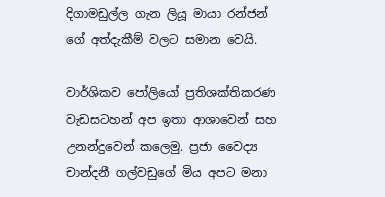දිගාමඩුල්ල ගැන ලියූ මායා රන්ජන් ගේ අත්දැකීම් වලට සමාන වෙයි.

වාර්ශිකව පෝලියෝ ප්‍රතිශක්තිකරණ වැඩසටහන් අප ඉතා ආශාවෙන් සහ උනන්දුවෙන් කලෙමු. ප්‍රජා වෛද්‍ය චාන්දනී ගල්වඩුගේ මිය අපට මනා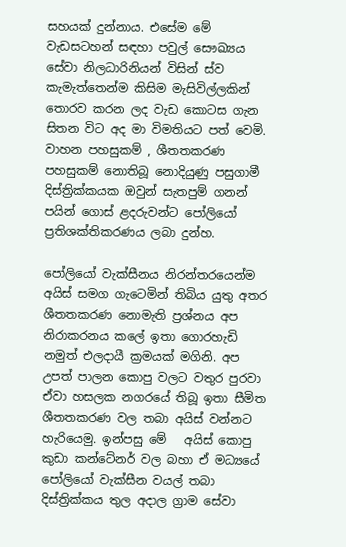සහයක් දුන්නාය. එසේම මේ වැඩසටහන් සඳහා පවුල් සෞඛ්‍යය සේවා නිලධාරිනියන් විසින් ස්ව කැමැත්තෙන්ම කිසිම මැසිවිල්ලකින් තොරව කරන ලද වැඩ කොටස ගැන සිතන විට අද මා විමතියට පත් වෙමි. වාහන පහසුකම් , ශීතතකරණ පහසුකම් නොතිබූ නොදියුණු පසුගාමී දිස්ත්‍රික්කයක ඔවුන් සැතපුම් ගනන් පයින් ගොස් ළදරුවන්ට පෝලියෝ ප්‍රතිශක්තිකරණය ලබා දුන්හ.

පෝලියෝ වැක්සීනය නිරන්තරයෙන්ම අයිස් සමග ගැටෙමින් තිබිය යුතු අතර ශීතතකරණ නොමැති ප්‍රශ්නය අප නිරාකරනය කලේ ඉතා ගොරහැඩි නමුත් එලදායී ක්‍රමයක් මගිනි. අප උපත් පාලන කොපු වලට වතුර පුරවා ඒවා හසලක නගරයේ තිබූ ඉතා සීමිත ශීතතකරණ වල තබා අයිස් වන්නට හැරියෙමු. ඉන්පසු මේ   අයිස් කොපු කුඩා කන්ටේනර් වල බහා ඒ මධ්‍යයේ පෝලියෝ වැක්සීන වයල් තබා දිස්ත්‍රික්කය තුල අදාල ග්‍රාම සේවා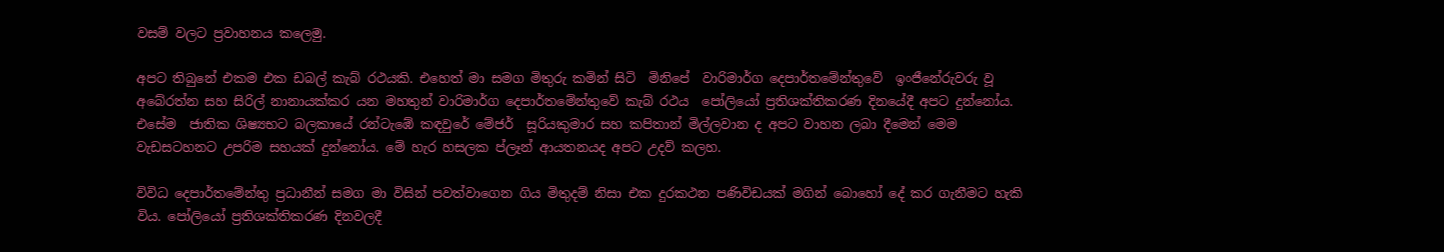වසම් වලට ප්‍රවාහනය කලෙමු.

අපට තිබුනේ එකම එක ඩබල් කැබ් රථයකි. එහෙත් මා සමග මිතුරු කමින් සිටි  මිනිපේ  වාරිමාර්ග දෙපාර්තමේන්තුවේ  ඉංජීනේරුවරු වූ අබේරත්න සහ සිරිල් නානායක්කර යන මහතුන් වාරිමාර්ග දෙපාර්තමේන්තුවේ කැබ් රථය  පෝලියෝ ප්‍රතිශක්තිකරණ දිනයේදී අපට දුන්නෝය. එසේම  ජාතික ශිෂ්‍යභට බලකායේ රන්ටැඹේ කඳවුරේ මේජර්  සූරියකුමාර සහ කපිතාන් මිල්ලවාන ද අපට වාහන ලබා දීමෙන් මෙම වැඩසටහනට උපරිම සහයක් දුන්නෝය. මේ හැර හසලක ප්ලෑන් ආයතනයද අපට උදව් කලහ.

විවිධ දෙපාර්තමේන්තු ප්‍රධානීන් සමග මා විසින් පවත්වාගෙන ගිය මිතුදම් නිසා එක දුරකථන පණිවිඩයක් මගින් බොහෝ දේ කර ගැනීමට හැකි විය. පෝලියෝ ප්‍රතිශක්තිකරණ දිනවලදී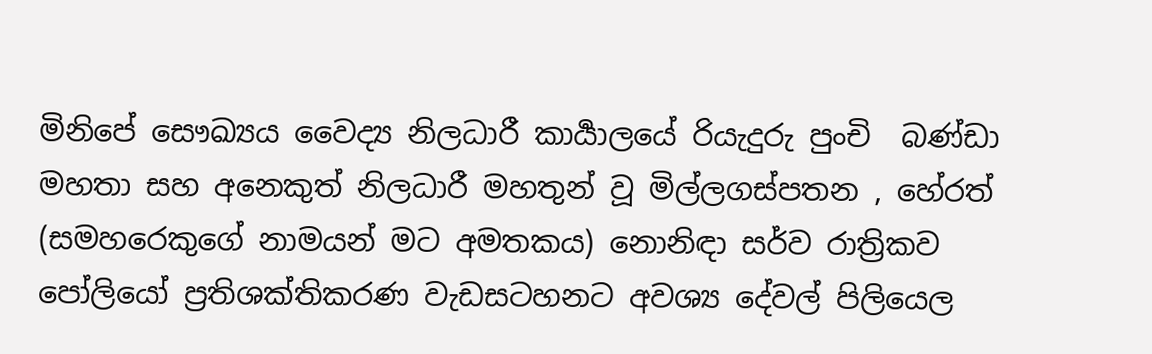මිනිපේ සෞඛ්‍යය වෛද්‍ය නිලධාරී කාර්‍යාලයේ රියැදුරු පුංචි  බණ්ඩා මහතා සහ අනෙකුත් නිලධාරී මහතුන් වූ මිල්ලගස්පතන , හේරත් (සමහරෙකුගේ නාමයන් මට අමතකය) නොනිඳා සර්ව රාත්‍රිකව පෝලියෝ ප්‍රතිශක්තිකරණ වැඩසටහනට අවශ්‍ය දේවල් පිලියෙල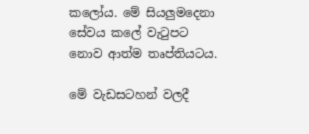කලෝය. මේ සියලුමදෙනා සේවය කලේ වැටුපට නොව ආත්ම තෘප්තියටය.

මේ වැඩසටහන් වලදී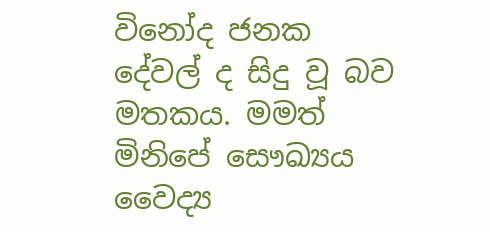විනෝද ජනක දේවල් ද සිදු වූ බව මතකය. මමත් මිනිපේ සෞඛ්‍යය වෛද්‍ය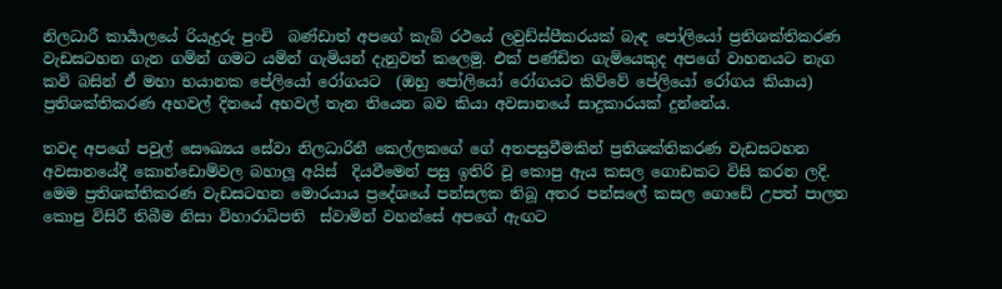නිලධාරී කාර්‍යාලයේ රියැදුරු පුංචි  බණ්ඩාත් අපගේ කැබ් රථයේ ලවුඩ්ස්පීකරයක් බැඳ පෝලියෝ ප්‍රතිශක්තිකරණ වැඩසටහන ගැන ගමින් ගමට යමින් ගැමියන් දැනුවත් කලෙමු. එක් පණ්ඩිත ගැමියෙකුද අපගේ වාහනයට නැග කවි බසින් ඒ මහා භයානක පේලියෝ රෝගයට  (ඔහු පෝලියෝ රෝගයට කිව්වේ පේලියෝ රෝගය කියාය) ප්‍රතිශක්තිකරණ අහවල් දිනයේ අහවල් තැන තියෙන බව කියා අවසානයේ සාදුකාරයක් දුන්නේය.

තවද අපගේ පවුල් සෞඛ්‍යය සේවා නිලධාරිනී කෙල්ලකගේ ගේ අතපසුවීමකින් ප්‍රතිශක්තිකරණ වැඩසටහන අවසානයේදී කොන්ඩොම්වල බහාලූ අයිස්  දියවීමෙන් පසු ඉතිරි වූ කොපු ඇය කසල ගොඩකට විසි කරන ලදි. මෙම ප්‍රතිශක්තිකරණ වැඩසටහන මොරයාය ප්‍රදේශයේ පන්සලක තිබූ අතර පන්සලේ කසල ගොඩේ උපත් පාලන කොපු විසිරී තිබීම නිසා විහාරාධිපති  ස්වාමින් වහන්සේ අපගේ ඇඟට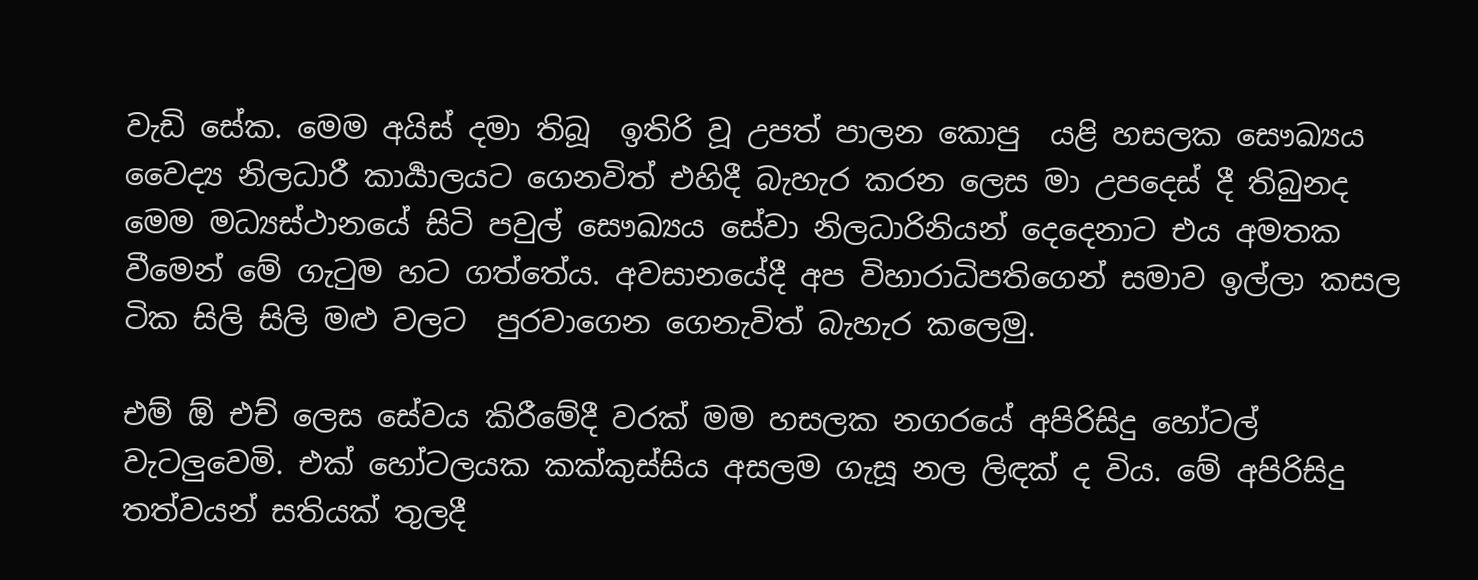වැඩි සේක. මෙම අයිස් දමා තිබූ  ඉතිරි වූ උපත් පාලන කොපු  යළි හසලක සෞඛ්‍යය වෛද්‍ය නිලධාරී කාර්‍යාලයට ගෙනවිත් එහිදී බැහැර කරන ලෙස මා උපදෙස් දී තිබුනද මෙම මධ්‍යස්ථානයේ සිටි පවුල් සෞඛ්‍යය සේවා නිලධාරිනියන් දෙදෙනාට එය අමතක වීමෙන් මේ ගැටුම හට ගත්තේය. අවසානයේදී අප විහාරාධිපතිගෙන් සමාව ඉල්ලා කසල ටික සිලි සිලි මළු වලට  පුරවාගෙන ගෙනැවිත් බැහැර කලෙමු.

එම් ඕ එච් ලෙස සේවය කිරීමේදී වරක් මම හසලක නගරයේ අපිරිසිදු හෝටල් වැටලුවෙමි. එක් හෝටලයක කක්කුස්සිය අසලම ගැසූ නල ලිඳක් ද විය. මේ අපිරිසිදු තත්වයන් සතියක් තුලදී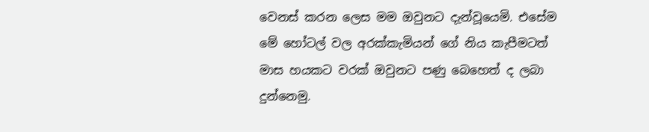වෙනස් කරන ලෙස මම ඔවුනට දැන්වූයෙමි. එසේම මේ හෝටල් වල අරක්කැමියන් ගේ නිය කැපීමටත් මාස හයකට වරක් ඔවුනට පණු බෙහෙත් ද ලබා දුන්නෙමු.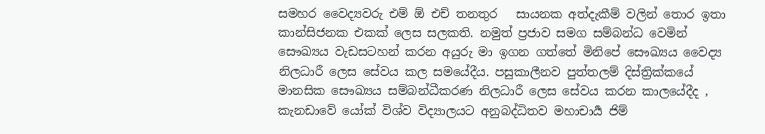සමහර වෛද්‍යවරු එම් ඕ එච් තනතුර   සායනක අත්දැකීම් වලින් තොර ඉතා කාන්සිජනක එකක් ලෙස සලකති. නමුත් ප්‍රජාව සමග සම්බන්ධ වෙමින් සෞඛ්‍යය වැඩසටහන් කරන අයුරු මා ඉගන ගත්තේ මිනිපේ සෞඛ්‍යය වෛද්‍ය නිලධාරී ලෙස සේවය කල සමයේදීය. පසුකාලීනව පුත්තලම් දිස්ත්‍රික්කයේ මානසික සෞඛ්‍යය සම්බන්ධීකරණ නිලධාරී ලෙස සේවය කරන කාලයේදීද , කැනඩාවේ යෝක් විශ්ව විද්‍යාලයට අනුබද්ධිතව මහාචාර්‍ය ජිම්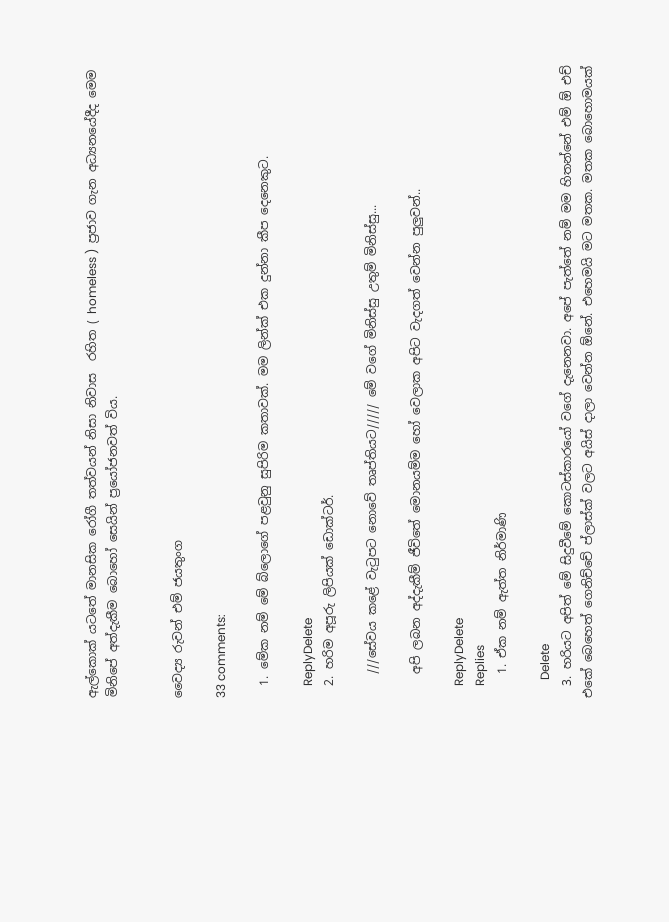ඇල්කොක් යටතේ මානසික රෝගී තත්වයන් නිසා නිවාස  රහිත ( homeless )  ප්‍රජාව ගැන අධ්‍යනයේදීද මෙම මිනිපේ අත්දැකීම බොහෝ සෙයින් ප්‍රයෝජනවත් විය.


වෛද්‍ය රුවන් එම් ජයතුංග

33 comments:

  1. මේක නම් මේ බ්ලොගේ පළවුනු සුපිරිම කතාවක්. මම ලින්ක් එක දුන්නා කීප දෙනෙකුට.

    ReplyDelete
  2. හරිම අපූරු ලිපියක් ඩොක්ටර්.

    ///සේවය කළේ වැටුපට නොවේ තෘප්තියට///// මේ වගේ මිනිස්සු උතුම් මිනිස්සු...

    අපි ලබන අද්දැකීම් ජීවිතේ මොනයම්ම හෝ වෙලාක අපිට වැදගත් වෙන්න පුලුවන්..

    ReplyDelete
    Replies
    1. ඒක නම් ඇත්ත නිර්මාණි

      Delete
  3. හරියට අපිත් මේ සිදුවීමේ කොටස්කාරයෝ වගේ දැනෙනවා. අපේ පැත්තේ නම් මම හිතන්නේ එම් ඕ එච් එකේ බෙහෙත් ගෙනිච්චේ ප්ලාස්ක් වලට අයිස් දාලා වෙන්න ඕනේ. එහෙමයි මට මතක. මතක බොහොමයක්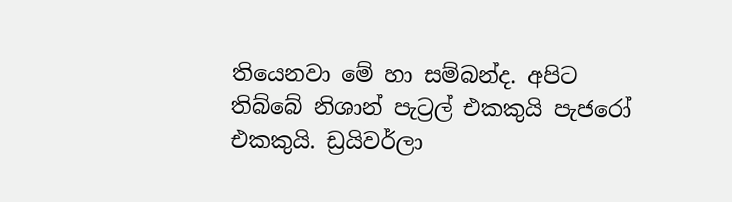තියෙනවා මේ හා සම්බන්ද. අපිට තිබ්බේ නිශාන් පැට්‍රල් එකකුයි පැජරෝ එකකුයි. ඩ්‍රයිවර්ලා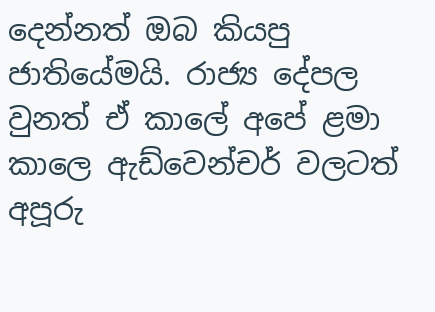දෙන්නත් ඔබ කියපු ජාතියේමයි. රාජ්‍ය දේපල වුනත් ඒ කාලේ අපේ ළමා කාලෙ ඇඩ්වෙන්චර් වලටත් අපූරු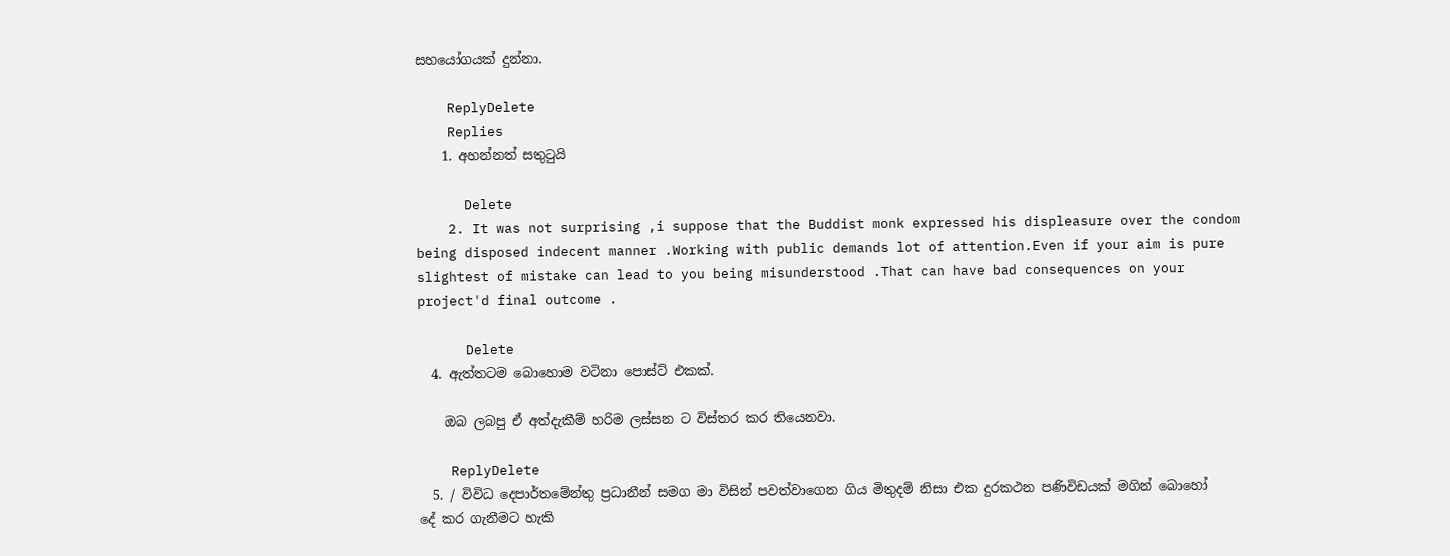සහයෝගයක් දුන්නා.

    ReplyDelete
    Replies
    1. අහන්නත් සතුටුයි

      Delete
    2. It was not surprising ,i suppose that the Buddist monk expressed his displeasure over the condom being disposed indecent manner .Working with public demands lot of attention.Even if your aim is pure slightest of mistake can lead to you being misunderstood .That can have bad consequences on your project'd final outcome .

      Delete
  4. ඇත්තටම බොහොම වටිනා පොස්ට් එකක්.

    ඔබ ලබපු ඒ අත්දැකීම් හරිම ලස්සන ට විස්තර කර තියෙනවා.

    ReplyDelete
  5. / විවිධ දෙපාර්තමේන්තු ප්‍රධානීන් සමග මා විසින් පවත්වාගෙන ගිය මිතුදම් නිසා එක දුරකථන පණිවිඩයක් මගින් බොහෝ දේ කර ගැනීමට හැකි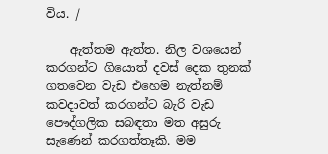විය. /

    ඇත්තම ඇත්ත. නිල වශයෙන් කරගන්ට ගියොත් දවස් දෙක තුනක් ගතවෙන වැඩ එහෙම නැත්නම් කවදාවත් කරගන්ට බැරි වැඩ පෞද්ගලික සබඳතා මත අසුරු සැණෙන් කරගත්තෑකි. මම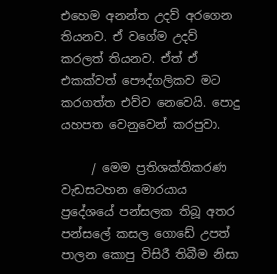එහෙම අනන්ත උදව් අරගෙන තියනව. ඒ වගේම උදව් කරලත් තියනව. ඒත් ඒ එකක්වත් පෞද්ගලිකව මට කරගත්ත එව්ව නෙවෙයි. පොදු යහපත වෙනුවෙන් කරපුවා.

     / මෙම ප්‍රතිශක්තිකරණ වැඩසටහන මොරයාය ප්‍රදේශයේ පන්සලක තිබූ අතර පන්සලේ කසල ගොඩේ උපත් පාලන කොපු විසිරී තිබීම නිසා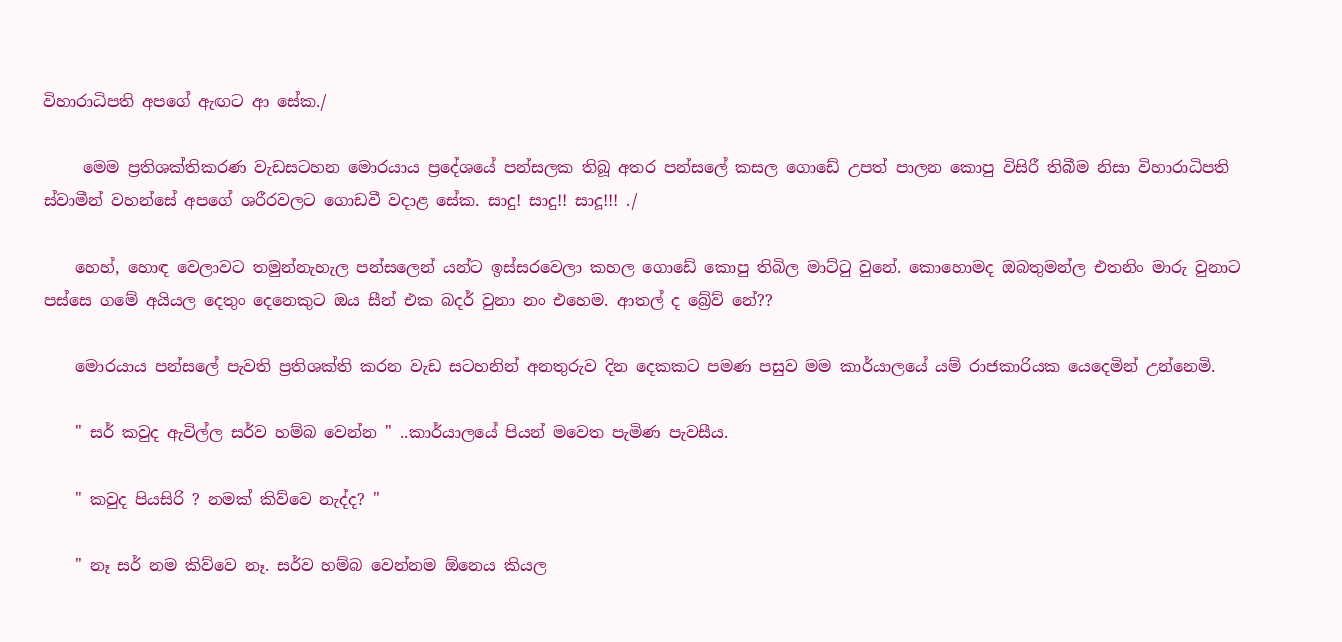විහාරාධිපති අපගේ ඇඟට ආ සේක./

     මෙම ප්‍රතිශක්තිකරණ වැඩසටහන මොරයාය ප්‍රදේශයේ පන්සලක තිබූ අතර පන්සලේ කසල ගොඩේ උපත් පාලන කොපු විසිරී තිබීම නිසා විහාරාධිපති ස්වාමීන් වහන්සේ අපගේ ශරීරවලට ගොඩවී වදාළ සේක. සාදු! සාදු!! සාදූ!!! ./

    හෙහ්, හොඳ වෙලාවට තමුන්නැහැල පන්සලෙන් යන්ට ඉස්සරවෙලා කහල ගොඩේ කොපු තිබිල මාට්ටු වුනේ. කොහොමද ඔබතුමන්ල එතනිං මාරු වුනාට පස්සෙ ගමේ අයියල දෙතුං දෙනෙකුට ඔය සීන් එක බදර් වුනා නං එහෙම. ආතල් ද බ්‍රේව් නේ??

    මොරයාය පන්සලේ පැවති ප්‍රතිශක්ති කරන වැඩ සටහනින් අනතුරුව දින දෙකකට පමණ පසුව මම කාර්යාලයේ යම් රාජකාරියක යෙදෙමින් උන්නෙමි.

    " සර් කවුද ඇවිල්ල සර්ව හම්බ වෙන්න " ..කාර්යාලයේ පියන් මවෙත පැමිණ පැවසීය.

    " කවුද පියසිරි ? නමක් කිව්වෙ නැද්ද? "

    " නෑ සර් නම කිව්වෙ නෑ. සර්ව හම්බ වෙන්නම ඕනෙය කියල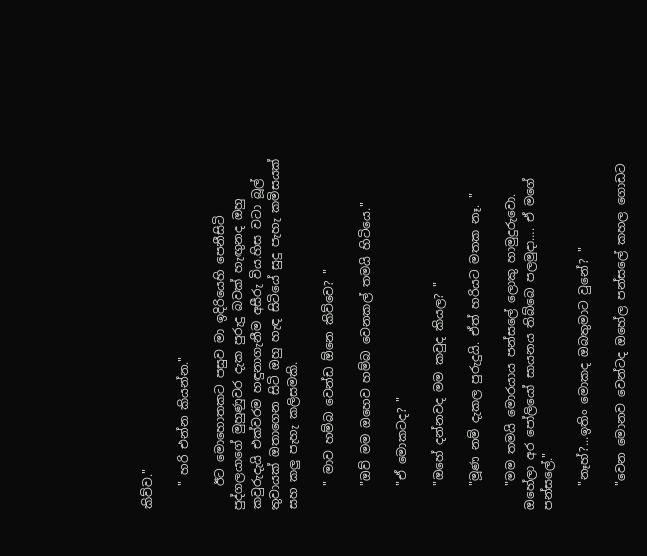කිව්ව."

    " හරි එන්න කියන්න."

    ඊට මොහොතකට පසුව මා ඉදිරියෙහි පෙනීසිටි පුද්ගලයාගේ මුහුණුවර දැක පුරුදු බවක් හැඟුනද ඔහු කවුරුදැයි එක්වරම හඳුනාගැනීම අසීරු විය.හිස වටා බූල් තුවායක් ඔතාගෙන සිටි ඔහු හැඳ සිටියේ සුදු පැහැ කමිසයක් සහ කලු පැහැ කලිසමකි.

    " මාව හම්බ වෙන්ඩ ඕනෙ කිව්වෙ? "

    "ඔව් මම ඔහෙව හම්බ වෙනකල් තමයි හිටියෙ."

    "ඒ මොකටද? "

    "ඔහේ දන්නවද මම කවුද කියල? "

    "මූණ නම් දැකල පුරුදුයි. ඒත් හරියට මතක නෑ. "

    "මම තමයි මොරයාය පන්සලේ ලොකු හාමුදුරුවො. ඔහේලා අර පෝලියෝ සායනය තිබ්බෙ පලමුදා…. ඒ මගේ පන්සලේ."

    "නෑහ්?...ඉතිං මොකද ඔබතුමාට වුනේ? "

    "වෙන මොනව වෙන්ටද ඔහේල පන්සලේ කහල ගොඩට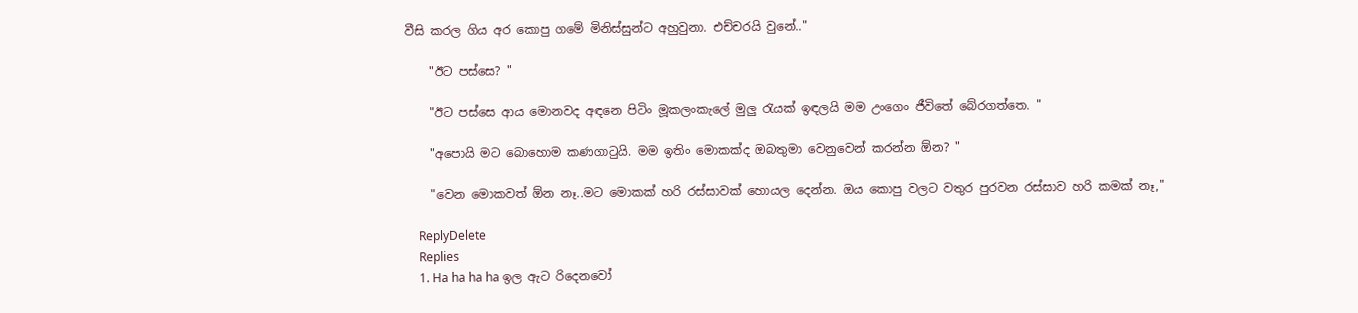වීසි කරල ගිය අර කොපු ගමේ මිනිස්සුන්ට අහුවුනා. එච්චරයි වුනේ.."

    "ඊට පස්සෙ? "

    "ඊට පස්සෙ ආය මොනවද අඳනෙ පිටිං මූකලංකැලේ මුලු රැයක් ඉඳලයි මම උංගෙං ජීවිතේ බේරගත්තෙ. "

    "අපොයි මට බොහොම කණගාටුයි. මම ඉතිං මොකක්ද ඔබතුමා වෙනුවෙන් කරන්න ඕන? "

    "වෙන මොකවත් ඕන නෑ..මට මොකක් හරි රස්සාවක් හොයල දෙන්න. ඔය කොපු වලට වතුර පුරවන රස්සාව හරි කමක් නෑ,"

    ReplyDelete
    Replies
    1. Ha ha ha ha ඉල ඇට රිදෙනවෝ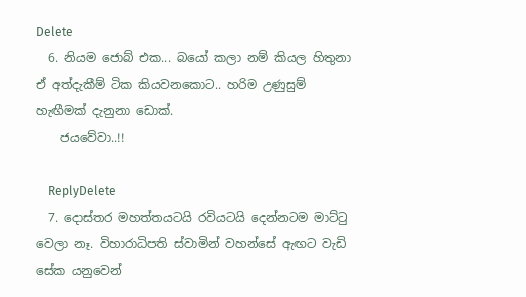Delete
  6. නියම ජොබ් එක... බයෝ කලා නම් කියල හිතුනා ඒ අත්දැකීම් ටික කියවනකොට.. හරිම උණුසුම් හැඟීමක් දැනුනා ඩොක්.
    ජයවේවා..!!

    ReplyDelete
  7. දොස්තර මහත්තයටයි රවියටයි දෙන්නටම මාට්ටු වෙලා නෑ. විහාරාධිපති ස්වාමින් වහන්සේ ඇඟට වැඩි සේක යනුවෙන්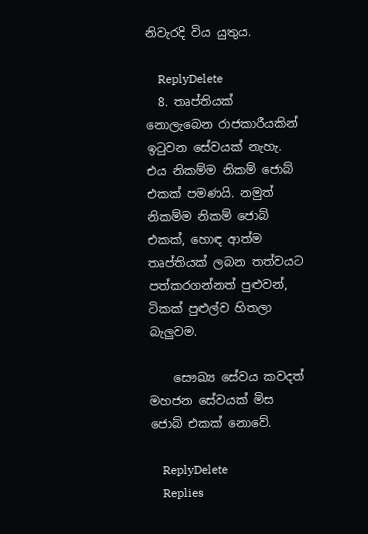නිවැරදි විය යුතුය.

    ReplyDelete
  8. තෘප්තියක් නොලැබෙන රාජකාරීයකින් ඉටුවන සේවයක් නැහැ. එය නිකම්ම නිකම් ජොබ් එකක් පමණයි. නමුත් නිකම්ම නිකම් ජොබ් එකක්, හොඳ ආත්ම තෘප්තියක් ලබන තත්වයට පත්කරගන්නත් පුළුවන්, ටිකක් පුළුල්ව හිතලා බැලුවම.

    සෞඛ්‍ය සේවය කවදත් මහජන සේවයක් මිස ජොබ් එකක් නොවේ.

    ReplyDelete
    Replies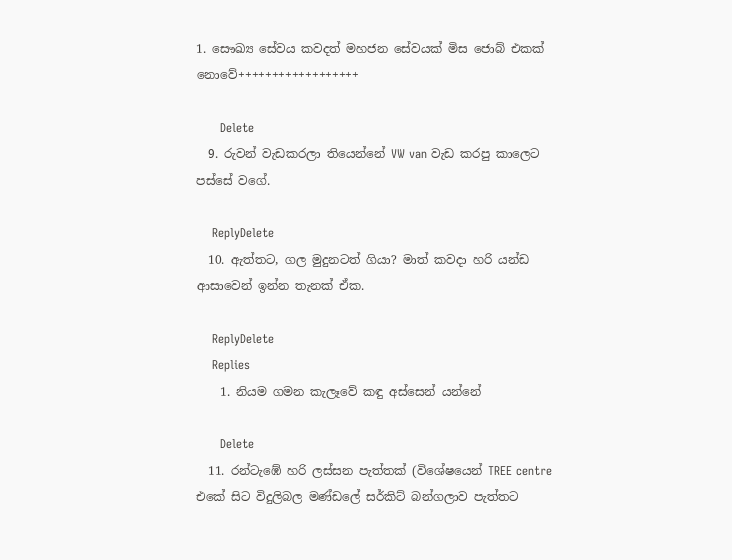1. සෞඛ්‍ය සේවය කවදත් මහජන සේවයක් මිස ජොබ් එකක් නොවේ++++++++++++++++++

      Delete
  9. රුවන් වැඩකරලා තියෙන්නේ VW van වැඩ කරපු කාලෙට පස්සේ වගේ.

    ReplyDelete
  10. ඇත්තට, ගල මුදුනටත් ගියා? මාත් කවදා හරි යන්ඩ ආසාවෙන් ඉන්න තැනක් ඒක.

    ReplyDelete
    Replies
    1. නියම ගමන කැලෑවේ කඳු අස්සෙන් යන්නේ

      Delete
  11. රන්ටැඹේ හරි ලස්සන පැත්තක් (විශේෂයෙන් TREE centre එකේ සිට විදුලිබල මණ්ඩලේ සර්කිට් බන්ගලාව පැත්තට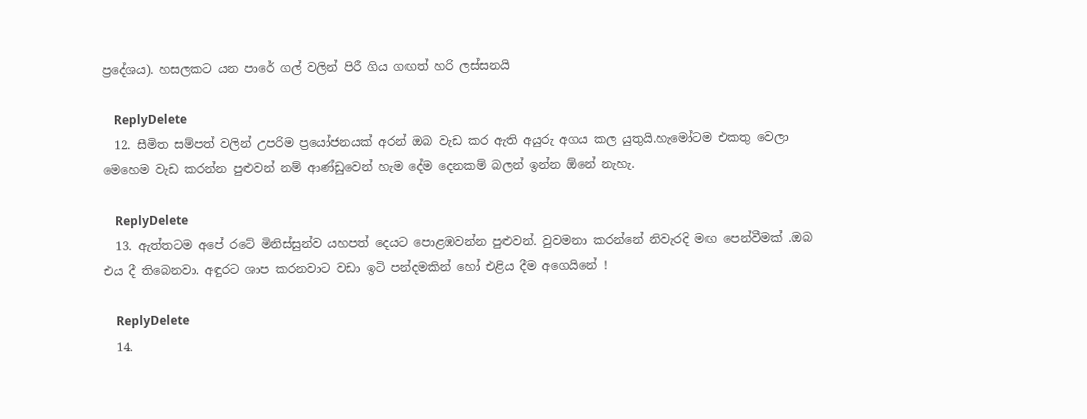ප්‍රදේශය). හසලකට යන පාරේ ගල් වලින් පිරී ගිය ගඟත් හරි ලස්සනයි

    ReplyDelete
  12. සීමිත සම්පත් වලින් උපරිම ප්‍රයෝජනයක් අරන් ඔබ වැඩ කර ඇති අයුරු අගය කල යුතුයි.හැමෝටම එකතු වෙලා මෙහෙම වැඩ කරන්න පුළුවන් නම් ආණ්ඩුවෙන් හැම දේම දෙනකම් බලන් ඉන්න ඕනේ නැහැ.

    ReplyDelete
  13. ඇත්තටම අපේ රටේ මිනිස්සුන්ව යහපත් දෙයට පොළඹවන්න පුළුවන්. වුවමනා කරන්නේ නිවැරදි මඟ පෙන්වීමක් .ඔබ එය දී තිබෙනවා. අඳුරට ශාප කරනවාට වඩා ඉටි පන්දමකින් හෝ එළිය දීම අගෙයිනේ !

    ReplyDelete
  14.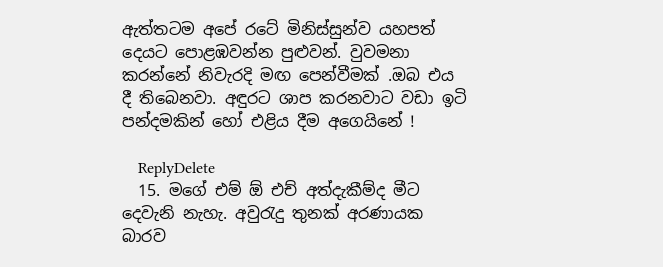ඇත්තටම අපේ රටේ මිනිස්සුන්ව යහපත් දෙයට පොළඹවන්න පුළුවන්. වුවමනා කරන්නේ නිවැරදි මඟ පෙන්වීමක් .ඔබ එය දී තිබෙනවා. අඳුරට ශාප කරනවාට වඩා ඉටි පන්දමකින් හෝ එළිය දීම අගෙයිනේ !

    ReplyDelete
  15. මගේ එම් ඕ එච් අත්දැකීම්ද මීට දෙවැනි නැහැ. අවුරැදු තුනක් අරණායක බාරව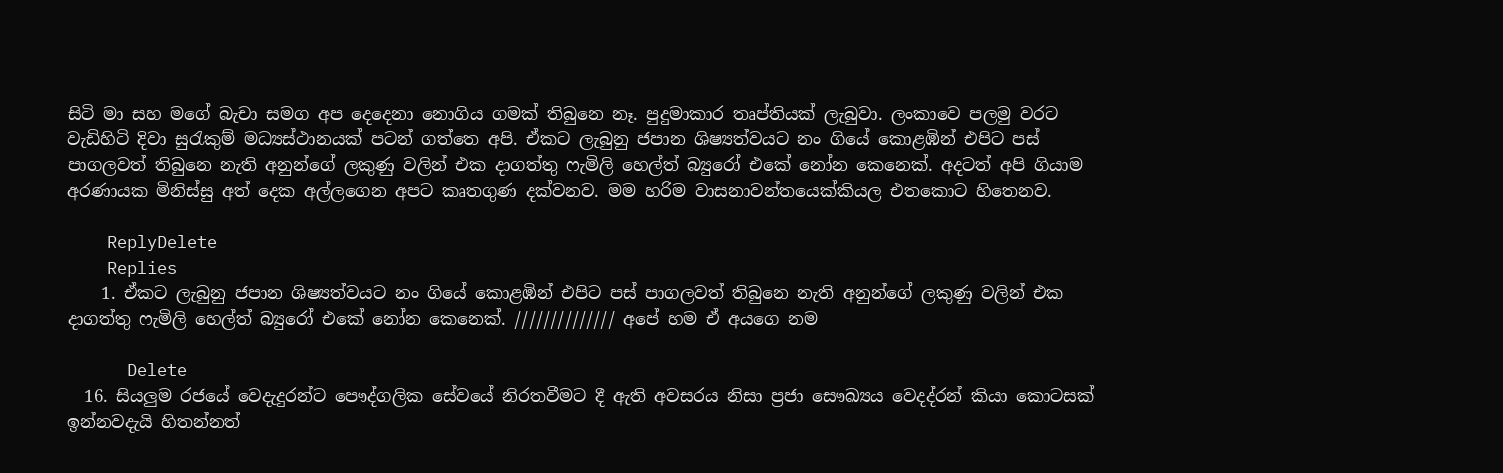සිටි මා සහ මගේ බැචා සමග අප දෙදෙනා නොගිය ගමක් තිබුනෙ නෑ. පුදුමාකාර තෘප්තියක් ලැබුවා. ලංකාවෙ පලමු වරට වැඩිහිටි දිවා සුරැකුම් මධ්‍යස්ථානයක් පටන් ගත්තෙ අපි. ඒකට ලැබුනු ජපාන ශිෂ්‍යත්වයට නං ගියේ කොළඹින් එපිට පස් පාගලවත් තිබුනෙ නැති අනුන්ගේ ලකුණු වලින් එක දාගත්තු ෆැමිලි හෙල්ත් බ්‍යුරෝ එකේ නෝන කෙනෙක්. අදටත් අපි ගියාම අරණායක මිනිස්සු අත් දෙක අල්ලගෙන අපට කෘතගුණ දක්වනව. මම හරිම වාසනාවන්තයෙක්කියල එතකොට හිතෙනව.

    ReplyDelete
    Replies
    1. ඒකට ලැබුනු ජපාන ශිෂ්‍යත්වයට නං ගියේ කොළඹින් එපිට පස් පාගලවත් තිබුනෙ නැති අනුන්ගේ ලකුණු වලින් එක දාගත්තු ෆැමිලි හෙල්ත් බ්‍යුරෝ එකේ නෝන කෙනෙක්. ////////////// අපේ හම ඒ අයගෙ නම

      Delete
  16. සියලුම රජයේ වෙදැදුරන්ට පෞද්ගලික සේවයේ නිරතවීමට දී ඇති අවසරය නිසා ප්‍රජා සෞඛ්‍යය වෙදද්රන් කියා කොටසක් ඉන්නවදැයි හිතන්නත්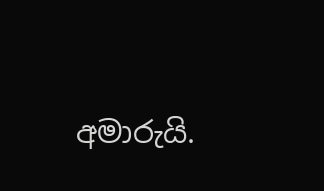අමාරුයි.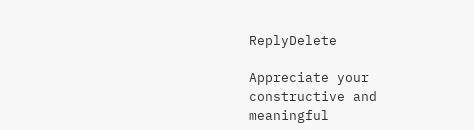ReplyDelete

Appreciate your constructive and meaningful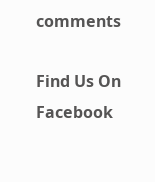comments

Find Us On Facebook